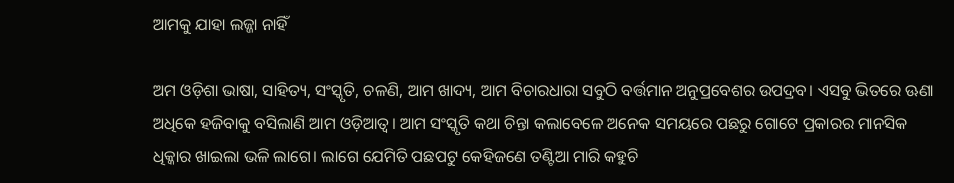ଆମକୁ ଯାହା ଲଜ୍ଜା ନାହିଁ

ଅମ ଓଡ଼ିଶା ଭାଷା, ସାହିତ୍ୟ, ସଂସ୍କୃତି, ଚଳଣି, ଆମ ଖାଦ୍ୟ, ଆମ ବିଚାରଧାରା ସବୁଠି ବର୍ତ୍ତମାନ ଅନୁପ୍ରବେଶର ଉପଦ୍ରବ। ଏସବୁ ଭିତରେ ଊଣା ଅଧିକେ ହଜିବାକୁ ବସିଲାଣି ଆମ ଓଡ଼ିଆତ୍ୱ। ଆମ ସଂସ୍କୃତି କଥା ଚିନ୍ତା କଲାବେଳେ ଅନେକ ସମୟରେ ପଛରୁ ଗୋଟେ ପ୍ରକାରର ମାନସିକ ଧିକ୍କାର ଖାଇଲା ଭଳି ଲାଗେ। ଲାଗେ ଯେମିତି ପଛପଟୁ କେହିଜଣେ ତଣ୍ଟିଆ ମାରି କହୁଚି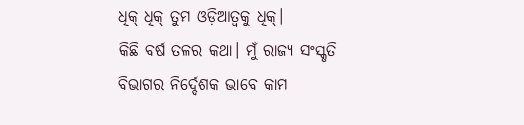ଧିକ୍‌ ଧିକ୍‌ ତୁମ ଓଡ଼ିଆତ୍ୱକୁ ଧିକ୍‌।
କିଛି ବର୍ଷ ତଳର କଥା। ମୁଁ ରାଜ୍ୟ ସଂସ୍କୃତି ବିଭାଗର ନିର୍ଦ୍ଦେଶକ ଭାବେ କାମ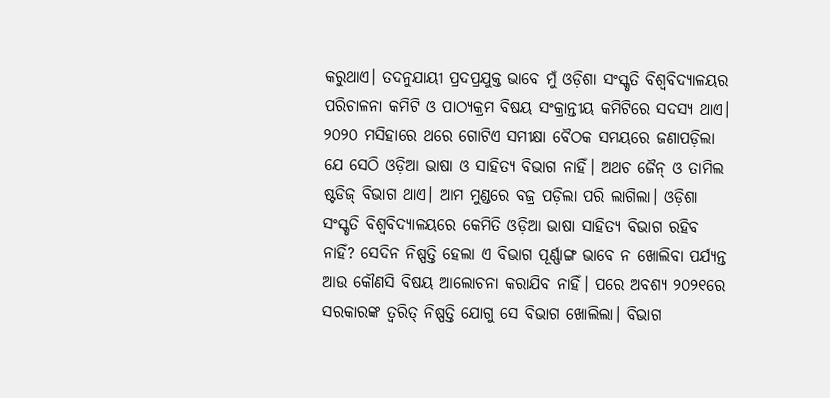କରୁଥାଏ। ତଦନୁଯାୟୀ ପ୍ରଦପ୍ରଯୁକ୍ତ ଭାବେ ମୁଁ ଓଡ଼ିଶା ସଂସ୍କୃତି ବିଶ୍ୱବିଦ୍ୟାଳୟର ପରିଚାଳନା କମିଟି ଓ ପାଠ୍ୟକ୍ରମ ବିଷୟ ସଂକ୍ରାନ୍ତୀୟ କମିଟିରେ ସଦସ୍ୟ ଥାଏ। ୨୦୨୦ ମସିହାରେ ଥରେ ଗୋଟିଏ ସମୀକ୍ଷା ବୈଠକ ସମୟରେ ଜଣାପଡ଼ିଲା ଯେ ସେଠି ଓଡ଼ିଆ ଭାଷା ଓ ସାହିତ୍ୟ ବିଭାଗ ନାହିଁ। ଅଥଚ ଜୈନ୍‌ ଓ ତାମିଲ ଷ୍ଟଡିଜ୍‌ ବିଭାଗ ଥାଏ। ଆମ ମୁଣ୍ଡରେ ବଜ୍ର ପଡ଼ିଲା ପରି ଲାଗିଲା। ଓଡ଼ିଶା ସଂସ୍କୃତି ବିଶ୍ୱବିଦ୍ୟାଳୟରେ କେମିତି ଓଡ଼ିଆ ଭାଷା ସାହିତ୍ୟ ବିଭାଗ ରହିବ ନାହିଁ? ସେଦିନ ନିଷ୍ପତ୍ତି ହେଲା ଏ ବିଭାଗ ପୂର୍ଣ୍ଣାଙ୍ଗ ଭାବେ ନ ଖୋଲିବା ପର୍ଯ୍ୟନ୍ତ ଆଉ କୌଣସି ବିଷୟ ଆଲୋଚନା କରାଯିବ ନାହିଁ। ପରେ ଅବଶ୍ୟ ୨୦୨୧ରେ ସରକାରଙ୍କ ତ୍ୱରିତ୍‌ ନିଷ୍ପତ୍ତି ଯୋଗୁ ସେ ବିଭାଗ ଖୋଲିଲା। ବିଭାଗ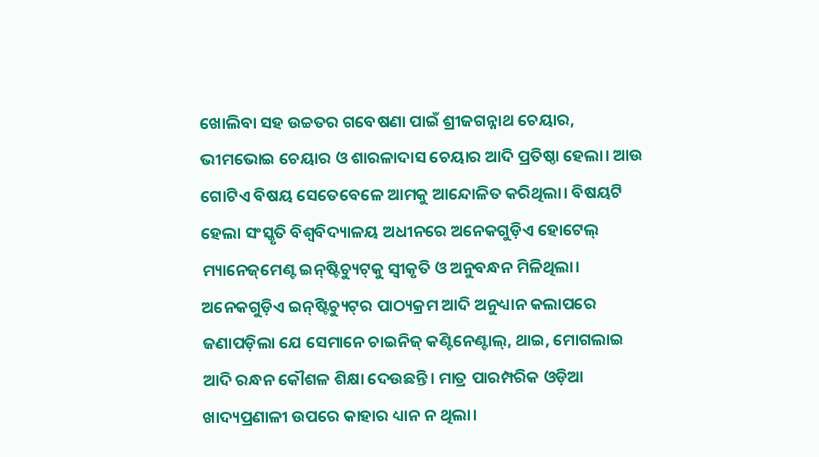ଖୋଲିବା ସହ ଉଚ୍ଚତର ଗବେଷଣା ପାଇଁ ଶ୍ରୀଜଗନ୍ନାଥ ଚେୟାର, ଭୀମଭୋଇ ଚେୟାର ଓ ଶାରଳାଦାସ ଚେୟାର ଆଦି ପ୍ରତିଷ୍ଠା ହେଲା। ଆଉ ଗୋଟିଏ ବିଷୟ ସେତେବେଳେ ଆମକୁ ଆନ୍ଦୋଳିତ କରିଥିଲା। ବିଷୟଟି ହେଲା ସଂସ୍କୃତି ବିଶ୍ୱବିଦ୍ୟାଳୟ ଅଧୀନରେ ଅନେକଗୁଡ଼ିଏ ହୋଟେଲ୍‌ ମ୍ୟାନେଜ୍‌ମେଣ୍ଟ ଇନ୍‌ଷ୍ଟିଚ୍ୟୁଟ୍‌କୁ ସ୍ବୀକୃତି ଓ ଅନୁବନ୍ଧନ ମିଳିଥିଲା। ଅନେକଗୁଡ଼ିଏ ଇନ୍‌ଷ୍ଟିଚ୍ୟୁଟ୍‌ର ପାଠ୍ୟକ୍ରମ ଆଦି ଅନୁଧ୍ୟାନ କଲାପରେ ଜଣାପଡ଼ିଲା ଯେ ସେମାନେ ଚାଇନିଜ୍‌ କଣ୍ଟିନେଣ୍ଟାଲ୍‌, ଥାଇ, ମୋଗଲାଇ ଆଦି ରନ୍ଧନ କୌଶଳ ଶିକ୍ଷା ଦେଉଛନ୍ତି। ମାତ୍ର ପାରମ୍ପରିକ ଓଡ଼ିଆ ଖାଦ୍ୟପ୍ରଣାଳୀ ଉପରେ କାହାର ଧ୍ୟାନ ନ ଥିଲା।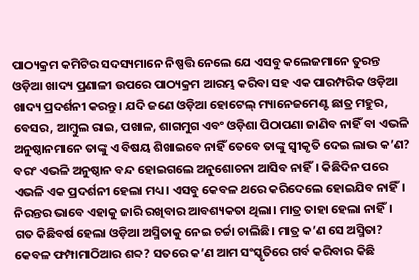ପାଠ୍ୟକ୍ରମ କମିଟିର ସଦସ୍ୟମାନେ ନିଷ୍ପତ୍ତି ନେଲେ ଯେ ଏସବୁ କଲେଜମାନେ ତୁରନ୍ତ ଓଡ଼ିଆ ଖାଦ୍ୟ ପ୍ରଣାଳୀ ଉପରେ ପାଠ୍ୟକ୍ରମ ଆରମ୍ଭ କରିବା ସହ ଏକ ପାରମ୍ପରିକ ଓଡ଼ିଆ ଖାଦ୍ୟ ପ୍ରଦର୍ଶନୀ କରନ୍ତୁ। ଯଦି ଜଣେ ଓଡ଼ିଆ ହୋଟେଲ୍‌ ମ୍ୟାନେଜମେଣ୍ଟ ଛାତ୍ର ମହୁର, ବେସର, ଆମ୍ବୁଲ ରାଇ, ପଖାଳ, ଶାଗମୁଗ ଏବଂ ଓଡ଼ିଶା ପିଠାପଣା ଜାଣିବ ନାହିଁ ବା ଏଭଳି ଅନୁଷ୍ଠାନମାନେ ତାଙ୍କୁ ଏ ବିଷୟ ଶିଖାଇବେ ନାହିଁ ତେବେ ତାଙ୍କୁ ସ୍ବୀକୃତି ଦେଇ ଲାଭ କ’ଣ? ବରଂ ଏଭଳି ଅନୁଷ୍ଠାନ ବନ୍ଦ ହୋଇଗଲେ ଅନୁଶୋଚନା ଆସିବ ନାହିଁ। କିଛିଦିନ ପରେ ଏଭଳି ଏକ ପ୍ରଦର୍ଶନୀ ହେଲା ମଧ୍ୟ। ଏସବୁ କେବଳ ଥରେ କରିଦେଲେ ହୋଇଯିବ ନାହିଁ। ନିରନ୍ତର ଭାବେ ଏହାକୁ ଜାରି ରଖିବାର ଆବଶ୍ୟକତା ଥିଲା। ମାତ୍ର ତାହା ହେଲା ନାହିଁ।
ଗତ କିଛିବର୍ଷ ହେଲା ଓଡ଼ିଆ ଅସ୍ମିତାକୁ ନେଇ ଚର୍ଚ୍ଚା ଚାଲିଛି। ମାତ୍ର କ’ଣ ସେ ଅସ୍ମିତା? କେବଳ ଫମ୍ପାମାଠିଆର ଶବ୍ଦ? ସତରେ କ’ଣ ଆମ ସଂସ୍କୃତିରେ ଗର୍ବ କରିବାର କିଛି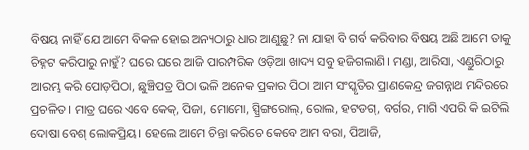ବିଷୟ ନାହିଁ ଯେ ଆମେ ବିକଳ ହୋଇ ଅନ୍ୟଠାରୁ ଧାର ଆଣୁଛୁ? ନା ଯାହା ବି ଗର୍ବ କରିବାର ବିଷୟ ଅଛି ଆମେ ତାକୁ ଚିହ୍ନଟ କରିପାରୁ ନାହୁଁ? ଘରେ ଘରେ ଆଜି ପାରମ୍ପରିକ ଓଡ଼ିଆ ଖାଦ୍ୟ ସବୁ ହଜିଗଲାଣି। ମଣ୍ଡା, ଆରିସା, ଏଣ୍ଡୁରିଠାରୁ ଆରମ୍ଭ କରି ପୋଡ଼ପିଠା, ଛୁଞ୍ଚିପତ୍ର ପିଠା ଭଳି ଅନେକ ପ୍ରକାର ପିଠା ଆମ ସଂସ୍କୃତିର ପ୍ରାଣକେନ୍ଦ୍ର ଜଗନ୍ନାଥ ମନ୍ଦିରରେ ପ୍ରଚଳିତ। ମାତ୍ର ଘରେ ଏବେ କେକ୍‌, ପିଜା, ମୋମୋ, ସ୍ପ୍ରିଙ୍ଗରୋଲ୍‌, ରୋଲ, ହଟଡଗ୍‌, ବର୍ଗର, ମାଗି ଏପରି କି ଇଟିଲି ଦୋଷା ବେଶ୍‌ ଲୋକପ୍ରିୟ। ହେଲେ ଆମେ ଚିନ୍ତା କରିଚେ କେବେ ଆମ ବରା, ପିଆଜି,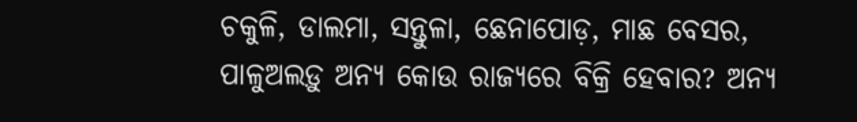ଚକୁଳି, ଡାଲମା, ସନ୍ତୁଳା, ଛେନାପୋଡ଼, ମାଛ ବେସର, ପାଳୁଅଲଡ଼ୁ ଅନ୍ୟ କୋଉ ରାଜ୍ୟରେ ବିକ୍ରି ହେବାର? ଅନ୍ୟ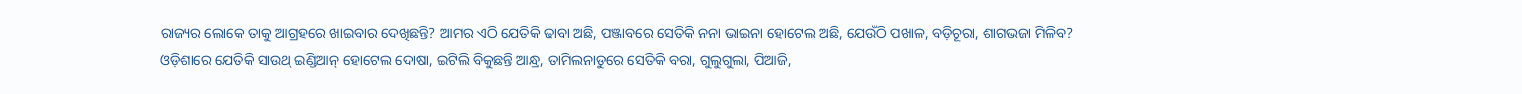ରାଜ୍ୟର ଲୋକେ ତାକୁ ଆଗ୍ରହରେ ଖାଇବାର ଦେଖିଛନ୍ତି? ଆମର ଏଠି ଯେତିକି ଢାବା ଅଛି, ପଞ୍ଜାବରେ ସେତିକି ନନା ଭାଇନା ହୋଟେଲ ଅଛି, ଯେଉଁଠି ପଖାଳ, ବଡ଼ିଚୂରା, ଶାଗଭଜା ମିଳିବ? ଓଡ଼ିଶାରେ ଯେତିକି ସାଉଥ୍‌ ଇଣ୍ଡିଆନ୍‌ ହୋଟେଲ ଦୋଷା, ଇଟିଲି ବିକୁଛନ୍ତି ଆନ୍ଧ୍ର, ତାମିଲନାଡୁରେ ସେତିକି ବରା, ଗୁଲୁଗୁଲା, ପିଆଜି,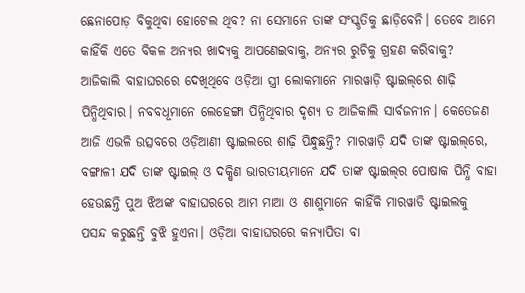ଛେନାପୋଡ଼ ବିକୁଥିବା ହୋଟେଲ ଥିବ? ନା ସେମାନେ ତାଙ୍କ ସଂସ୍କୃତିକୁ ଛାଡ଼ିବେନି। ତେବେ ଆମେ କାହିଁକି ଏତେ ବିକଳ ଅନ୍ୟର ଖାଦ୍ୟକୁ ଆପଣେଇବାକୁ, ଅନ୍ୟର ରୁଚିକୁ ଗ୍ରହଣ କରିବାକୁ?
ଆଜିକାଲି ବାହାଘରରେ ଦେଖିଥିବେ ଓଡ଼ିଆ ସ୍ତ୍ରୀ ଲୋକମାନେ ମାରୱାଡ଼ି ଷ୍ଟାଇଲ୍‌ରେ ଶାଢ଼ି ପିନ୍ଧିଥିବାର। ନବବଧୂମାନେ ଲେହେଙ୍ଗା ପିନ୍ଧିଥିବାର ଦୃଶ୍ୟ ତ ଆଜିକାଲି ସାର୍ବଜନୀନ। କେତେଜଣ ଆଜି ଏଭଳି ଉତ୍ସବରେ ଓଡ଼ିଆଣୀ ଷ୍ଟାଇଲରେ ଶାଢ଼ି ପିନ୍ଧୁଛନ୍ତି? ମାରୱାଡ଼ି ଯଦି ତାଙ୍କ ଷ୍ଟାଇଲ୍‌ରେ, ବଙ୍ଗାଳୀ ଯଦି ତାଙ୍କ ଷ୍ଟାଇଲ୍‌ ଓ ଦକ୍ଷିଣ ଭାରତୀୟମାନେ ଯଦି ତାଙ୍କ ଷ୍ଟାଇଲ୍‌ର ପୋଷାକ ପିନ୍ଧି ବାହା ହେଉଛନ୍ତି ପୁଅ ଝିଅଙ୍କ ବାହାଘରରେ ଆମ ମାଆ ଓ ଶାଶୁମାନେ କାହିଁକି ମାରୱାଡି ଷ୍ଟାଇଲକୁ ପସନ୍ଦ କରୁଛନ୍ତି ବୁଝି ହୁଏନା। ଓଡ଼ିଆ ବାହାଘରରେ କନ୍ୟାପିତା ବା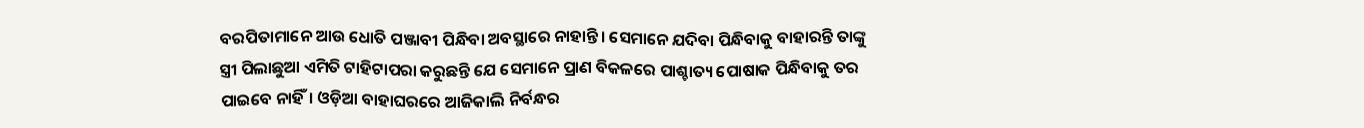ବରପିତାମାନେ ଆଉ ଧୋତି ପଞ୍ଜାବୀ ପିନ୍ଧିବା ଅବସ୍ଥାରେ ନାହାନ୍ତି। ସେମାନେ ଯଦିବା ପିନ୍ଧିବାକୁ ବାହାରନ୍ତି ତାଙ୍କୁ ସ୍ତ୍ରୀ ପିଲାଛୁଆ ଏମିତି ଟାହିଟାପରା କରୁଛନ୍ତି ଯେ ସେମାନେ ପ୍ରାଣ ବିକଳରେ ପାଶ୍ଚାତ୍ୟ ପୋଷାକ ପିନ୍ଧିବାକୁ ତର ପାଇବେ ନାହିଁ। ଓଡ଼ିଆ ବାହାଘରରେ ଆଜିକାଲି ନିର୍ବନ୍ଧର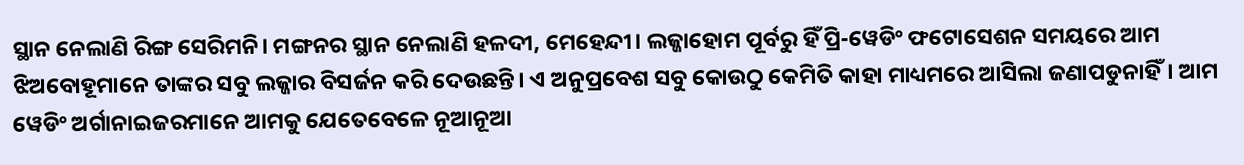ସ୍ଥାନ ନେଲାଣି ରିଙ୍ଗ ସେରିମନି। ମଙ୍ଗନର ସ୍ଥାନ ନେଲାଣି ହଳଦୀ, ମେହେନ୍ଦୀ। ଲଜ୍ଜାହୋମ ପୂର୍ବରୁ ହିଁ ପ୍ରି-ୱେଡିଂ ଫଟୋସେଶନ ସମୟରେ ଆମ ଝିଅବୋହୂମାନେ ତାଙ୍କର ସବୁ ଲଜ୍ଜାର ବିସର୍ଜନ କରି ଦେଉଛନ୍ତି। ଏ ଅନୁପ୍ରବେଶ ସବୁ କୋଉଠୁ କେମିତି କାହା ମାଧ୍ୟମରେ ଆସିଲା ଜଣାପଡୁନାହିଁ। ଆମ ୱେଡିଂ ଅର୍ଗାନାଇଜରମାନେ ଆମକୁ ଯେତେବେଳେ ନୂଆନୂଆ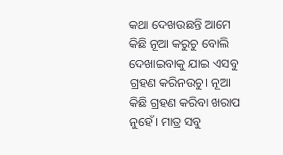କଥା ଦେଖଉଛନ୍ତି ଆମେ କିଛି ନୂଆ କରୁଚୁ ବୋଲି ଦେଖାଇବାକୁ ଯାଇ ଏସବୁ ଗ୍ରହଣ କରିନଉଚୁ। ନୂଆ କିଛି ଗ୍ରହଣ କରିବା ଖରାପ ନୁହେଁ। ମାତ୍ର ସବୁ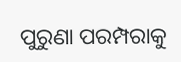ପୁରୁଣା ପରମ୍ପରାକୁ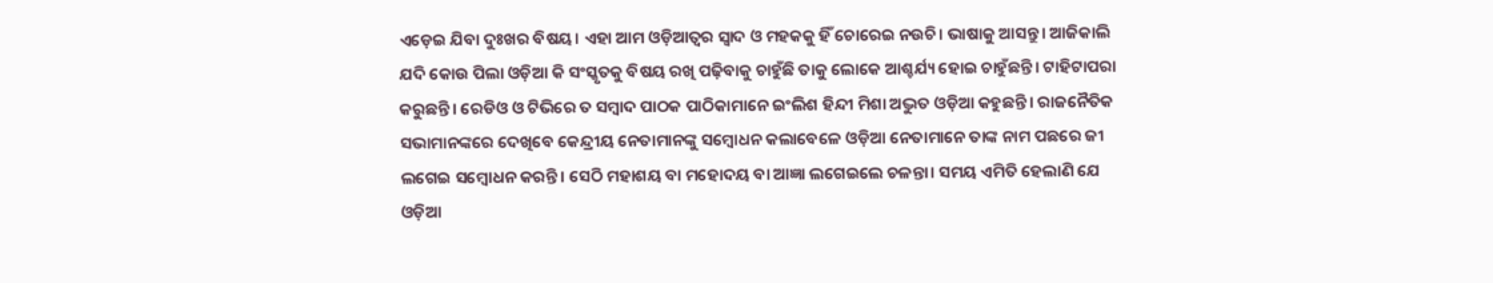ଏଡ଼େଇ ଯିବା ଦୁଃଖର ବିଷୟ। ଏହା ଆମ ଓଡ଼ିଆତ୍ୱର ସ୍ବାଦ ଓ ମହକକୁ ହିଁ ଚୋରେଇ ନଉଚି। ଭାଷାକୁ ଆସନ୍ତୁ। ଆଜିକାଲି ଯଦି କୋଉ ପିଲା ଓଡ଼ିଆ କି ସଂସ୍କୃତକୁ ବିଷୟ ରଖି ପଢ଼ିବାକୁ ଚାହୁଁଛି ତାକୁ ଲୋକେ ଆଶ୍ଚର୍ଯ୍ୟ ହୋଇ ଚାହୁଁଛନ୍ତି। ଟାହିଟାପରା କରୁଛନ୍ତି। ରେଡିଓ ଓ ଟିଭିରେ ତ ସମ୍ବାଦ ପାଠକ ପାଠିକାମାନେ ଇଂଲିଶ ହିନ୍ଦୀ ମିଶା ଅଦ୍ଭୁତ ଓଡ଼ିଆ କହୁଛନ୍ତି। ରାଜନୈତିକ ସଭାମାନଙ୍କରେ ଦେଖିବେ କେନ୍ଦ୍ରୀୟ ନେତାମାନଙ୍କୁ ସମ୍ବୋଧନ କଲାବେଳେ ଓଡ଼ିଆ ନେତାମାନେ ତାଙ୍କ ନାମ ପଛରେ ଜୀ ଲଗେଇ ସମ୍ବୋଧନ କରନ୍ତି। ସେଠି ମହାଶୟ ବା ମହୋଦୟ ବା ଆଜ୍ଞା ଲଗେଇଲେ ଚଳନ୍ତା। ସମୟ ଏମିତି ହେଲାଣି ଯେ ଓଡ଼ିଆ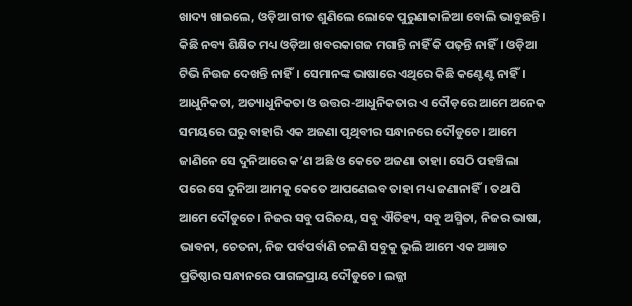ଖାଦ୍ୟ ଖାଇଲେ, ଓଡ଼ିଆ ଗୀତ ଶୁଣିଲେ ଲୋକେ ପୁରୁଣାକାଳିଆ ବୋଲି ଭାବୁଛନ୍ତି। କିଛି ନବ୍ୟ ଶିକ୍ଷିତ ମଧ୍ୟ ଓଡ଼ିଆ ଖବରକାଗଜ ମଗାନ୍ତି ନାହିଁ କି ପଢ଼ନ୍ତି ନାହିଁ। ଓଡ଼ିଆ ଟିଭି ନିଉଜ ଦେଖନ୍ତି ନାହିଁ। ସେମାନଙ୍କ ଭାଷାରେ ଏଥିରେ କିଛି କଣ୍ଟେଣ୍ଟ ନାହିଁ।
ଆଧୁନିକତା, ଅତ୍ୟାଧୁନିକତା ଓ ଉତ୍ତର-ଆଧୁନିକତାର ଏ ଦୌଡ଼ରେ ଆମେ ଅନେକ ସମୟରେ ଘରୁ ବାହାରି ଏକ ଅଜଣା ପୃଥିବୀର ସନ୍ଧାନରେ ଦୌଡୁଚେ। ଆମେ ଜାଣିନେ ସେ ଦୁନିଆରେ କ’ଣ ଅଛି ଓ କେତେ ଅଜଣା ତାହା। ସେଠି ପହଞ୍ଚିଲା ପରେ ସେ ଦୁନିଆ ଆମକୁ କେତେ ଆପଣେଇବ ତାହା ମଧ୍ୟ ଜଣାନାହିଁ। ତଥାପି ଆମେ ଦୌଡୁଚେ। ନିଜର ସବୁ ପରିଚୟ, ସବୁ ଐତିହ୍ୟ, ସବୁ ଅସ୍ମିତା, ନିଜର ଭାଷା, ଭାବନା, ଚେତନା, ନିଜ ପର୍ବପର୍ବାଣି ଚଳଣି ସବୁକୁ ଭୁଲି ଆମେ ଏକ ଅଜ୍ଞାତ ପ୍ରତିଷ୍ଠାର ସନ୍ଧାନରେ ପାଗଳପ୍ରାୟ ଦୌଡୁଚେ। ଲଜ୍ଜା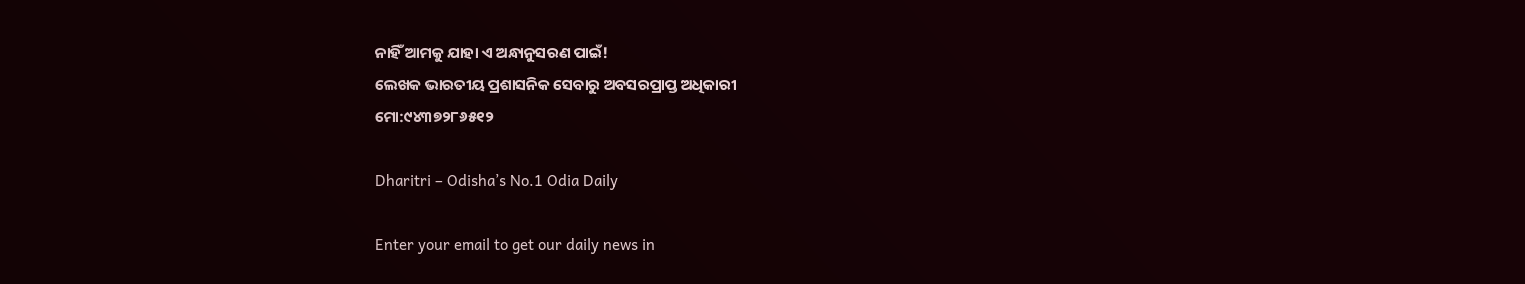ନାହିଁ ଆମକୁ ଯାହା ଏ ଅନ୍ଧାନୁସରଣ ପାଇଁ!
ଲେଖକ ଭାରତୀୟ ପ୍ରଶାସନିକ ସେବାରୁ ଅବସରପ୍ରାପ୍ତ ଅଧିକାରୀ
ମୋ:୯୪୩୭୨୮୬୫୧୨

Dharitri – Odisha’s No.1 Odia Daily

Enter your email to get our daily news in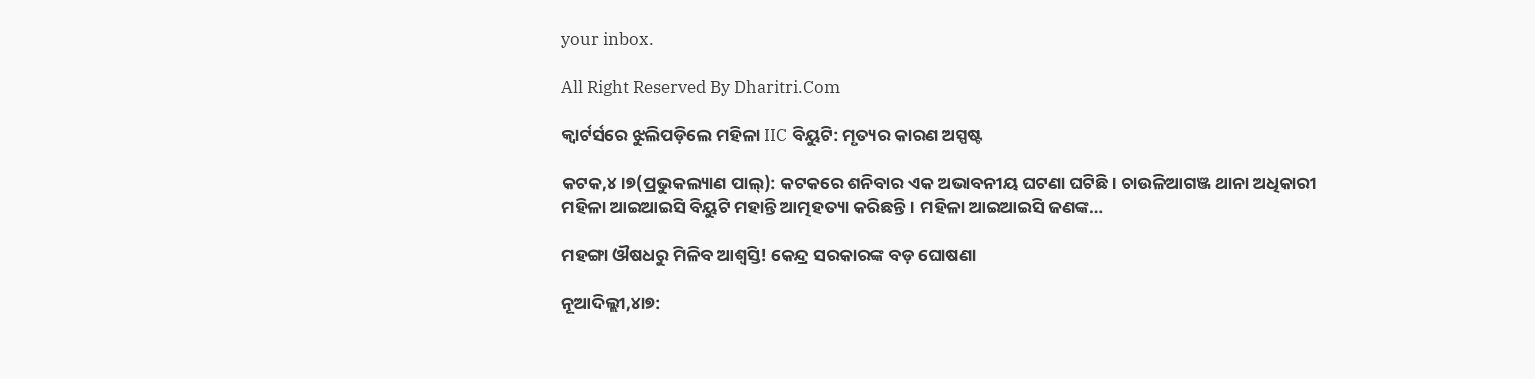your inbox.

All Right Reserved By Dharitri.Com

କ୍ୱାର୍ଟର୍ସରେ ଝୁଲିପଡ଼ିଲେ ମହିଳା IIC ବିୟୁଟି: ମୃତ୍ୟର କାରଣ ଅସ୍ପଷ୍ଟ

କଟକ,୪।୭(ପ୍ରଭୁକଲ୍ୟାଣ ପାଲ୍‌): କଟକରେ ଶନିବାର ଏକ ଅଭାବନୀୟ ଘଟଣା ଘଟିଛି। ଚାଉଳିଆଗଞ୍ଜ ଥାନା ଅଧିକାରୀ ମହିଳା ଆଇଆଇସି ବିୟୁଟି ମହାନ୍ତି ଆତ୍ମହତ୍ୟା କରିଛନ୍ତି। ମହିଳା ଆଇଆଇସି ଜଣଙ୍କ…

ମହଙ୍ଗା ଔଷଧରୁ ମିଳିବ ଆଶ୍ୱସ୍ତି! କେନ୍ଦ୍ର ସରକାରଙ୍କ ବଡ଼ ଘୋଷଣା

ନୂଆଦିଲ୍ଲୀ,୪ା୭: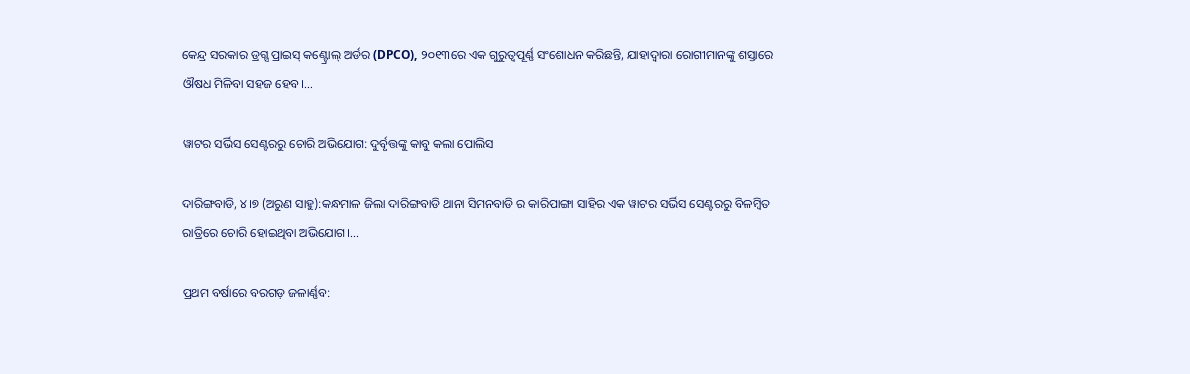କେନ୍ଦ୍ର ସରକାର ଡ୍ରଗ୍ସ ପ୍ରାଇସ୍ କଣ୍ଟ୍ରୋଲ୍ ଅର୍ଡର (DPCO), ୨୦୧୩ରେ ଏକ ଗୁରୁତ୍ୱପୂର୍ଣ୍ଣ ସଂଶୋଧନ କରିଛନ୍ତି, ଯାହାଦ୍ୱାରା ରୋଗୀମାନଙ୍କୁ ଶସ୍ତାରେ ଔଷଧ ମିଳିବା ସହଜ ହେବ।…

ୱାଟର ସର୍ଭିସ ସେଣ୍ଟରରୁ ଚୋରି ଅଭିଯୋଗ: ଦୁର୍ବୃତ୍ତଙ୍କୁ କାବୁ କଲା ପୋଲିସ

ଦାରିଙ୍ଗବାଡି, ୪।୭ (ଅରୁଣ ସାହୁ):କନ୍ଧମାଳ ଜିଲା ଦାରିଙ୍ଗବାଡି ଥାନା ସିମନବାଡି ର କାରିପାଙ୍ଗା ସାହିର ଏକ ୱାଟର ସର୍ଭିସ ସେଣ୍ଟରରୁ ବିଳମ୍ବିତ ରାତ୍ରିରେ ଚୋରି ହୋଇଥିବା ଅଭିଯୋଗ।…

ପ୍ରଥମ ବର୍ଷାରେ ବରଗଡ଼ ଜଳାର୍ଣ୍ଣବ: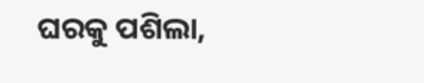ଘରକୁ ପଶିଲା,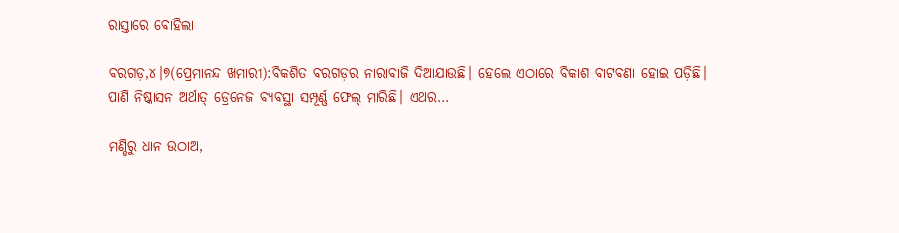ରାସ୍ତାରେ ବୋହିଲା

ବରଗଡ଼,୪।୭(ପ୍ରେମାନନ୍ଦ ଖମାରୀ):ବିକଶିତ ବରଗଡ଼ର ନାରାବାଜି ଦିଆଯାଉଛି। ହେଲେ ଏଠାରେ ବିକାଶ ବାଟବଣା ହୋଇ ପଡ଼ିଛି। ପାଣି ନିଷ୍କାସନ ଅର୍ଥାତ୍‌ ଡ୍ରେନେଜ ବ୍ୟବସ୍ଥା ସମ୍ପୂର୍ଣ୍ଣ ଫେଲ୍‌ ମାରିଛି। ଏଥର…

ମଣ୍ଡିରୁ ଧାନ ଉଠାଅ,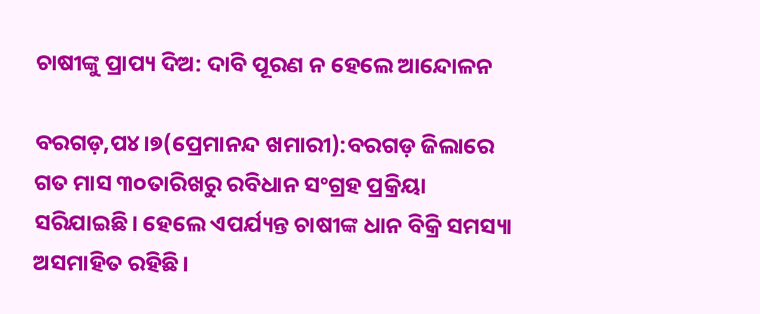ଚାଷୀଙ୍କୁ ପ୍ରାପ୍ୟ ଦିଅ: ଦାବି ପୂରଣ ନ ହେଲେ ଆନ୍ଦୋଳନ

ବରଗଡ଼,ପ୪।୭(ପ୍ରେମାନନ୍ଦ ଖମାରୀ):ବରଗଡ଼ ଜିଲାରେ ଗତ ମାସ ୩୦ତାରିଖରୁ ରବିଧାନ ସଂଗ୍ରହ ପ୍ରକ୍ରିୟା ସରିଯାଇଛି। ହେଲେ ଏପର୍ଯ୍ୟନ୍ତ ଚାଷୀଙ୍କ ଧାନ ବିକ୍ରି ସମସ୍ୟା ଅସମାହିତ ରହିଛି।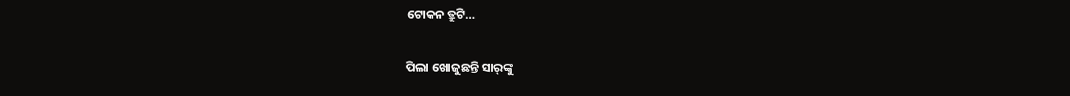ଟୋକନ ତ୍ରୁଟି…

ପିଲା ଖୋଜୁଛନ୍ତି ସାର୍‌ଙ୍କୁ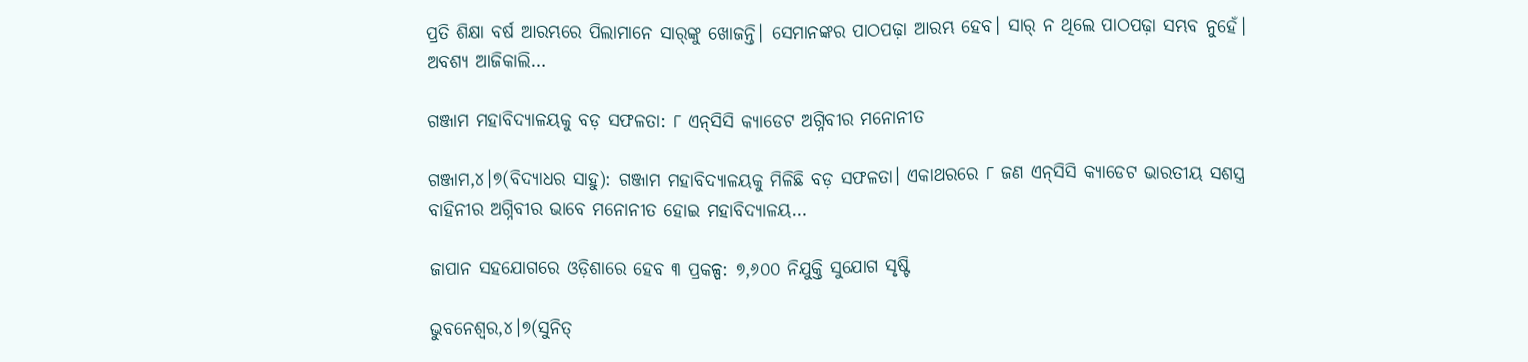ପ୍ରତି ଶିକ୍ଷା ବର୍ଷ ଆରମ୍ଭରେ ପିଲାମାନେ ସାର୍‌ଙ୍କୁ ଖୋଜନ୍ତି। ସେମାନଙ୍କର ପାଠପଢ଼ା ଆରମ୍ଭ ହେବ। ସାର୍‌ ନ ଥିଲେ ପାଠପଢ଼ା ସମ୍ଭବ ନୁହେଁ। ଅବଶ୍ୟ ଆଜିକାଲି…

ଗଞ୍ଜାମ ମହାବିଦ୍ୟାଳୟକୁ ବଡ଼ ସଫଳତା: ୮ ଏନ୍‌ସିସି କ୍ୟାଡେଟ ଅଗ୍ନିବୀର ମନୋନୀତ

ଗଞ୍ଜାମ,୪।୭(ବିଦ୍ୟାଧର ସାହୁ): ଗଞ୍ଜାମ ମହାବିଦ୍ୟାଳୟକୁ ମିଳିଛି ବଡ଼ ସଫଳତା। ଏକାଥରରେ ୮ ଜଣ ଏନ୍‌ସିସି କ୍ୟାଡେଟ ଭାରତୀୟ ସଶସ୍ତ୍ର ବାହିନୀର ଅଗ୍ନିବୀର ଭାବେ ମନୋନୀତ ହୋଇ ମହାବିଦ୍ୟାଳୟ…

ଜାପାନ ସହଯୋଗରେ ଓଡ଼ିଶାରେ ହେବ ୩ ପ୍ରକଳ୍ପ: ୭,୬୦୦ ନିଯୁକ୍ତି ସୁଯୋଗ ସୃଷ୍ଟି

ଭୁବନେଶ୍ୱର,୪।୭(ସୁନିତ୍‌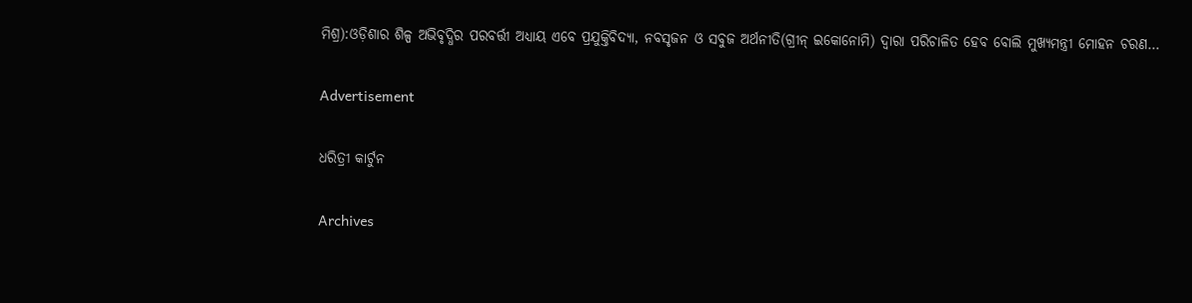ମିଶ୍ର):ଓଡ଼ିଶାର ଶିଳ୍ପ ଅଭିବୃଦ୍ଧିର ପରବର୍ତ୍ତୀ ଅଧ୍ୟାୟ ଏବେ ପ୍ରଯୁକ୍ତିବିଦ୍ୟା, ନବସୃଜନ ଓ ସବୁଜ ଅର୍ଥନୀତି(ଗ୍ରୀନ୍‌ ଇକୋନୋମି) ଦ୍ୱାରା ପରିଚାଳିତ ହେବ ବୋଲି ମୁଖ୍ୟମନ୍ତ୍ରୀ ମୋହନ ଚରଣ…

Advertisement

ଧରିତ୍ରୀ କାର୍ଟୁନ

Archives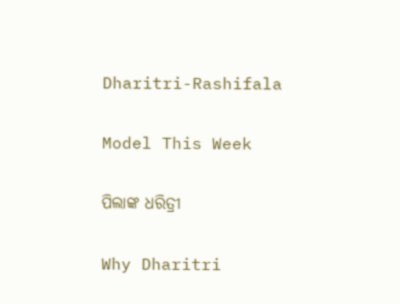Dharitri-Rashifala

Model This Week

ପିଲାଙ୍କ ଧରିତ୍ରୀ

Why Dharitri